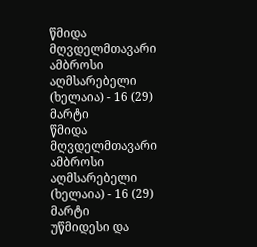წმიდა მღვდელმთავარი ამბროსი აღმსარებელი (ხელაია) - 16 (29) მარტი
წმიდა მღვდელმთავარი ამბროსი აღმსარებელი (ხელაია) - 16 (29) მარტი
უწმიდესი და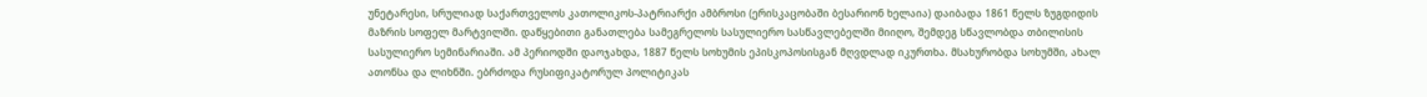უნეტარესი, სრულიად საქართველოს კათოლიკოს-პატრიარქი ამბროსი (ერისკაცობაში ბესარიონ ხელაია) დაიბადა 1861 წელს ზუგდიდის მაზრის სოფელ მარტვილში. დაწყებითი განათლება სამეგრელოს სასულიერო სასწავლებელში მიიღო, შემდეგ სწავლობდა თბილისის სასულიერო სემინარიაში. ამ პერიოდში დაოჯახდა, 1887 წელს სოხუმის ეპისკოპოსისგან მღვდლად იკურთხა. მსახურობდა სოხუმში, ახალ ათონსა და ლიხნში. ებრძოდა რუსიფიკატორულ პოლიტიკას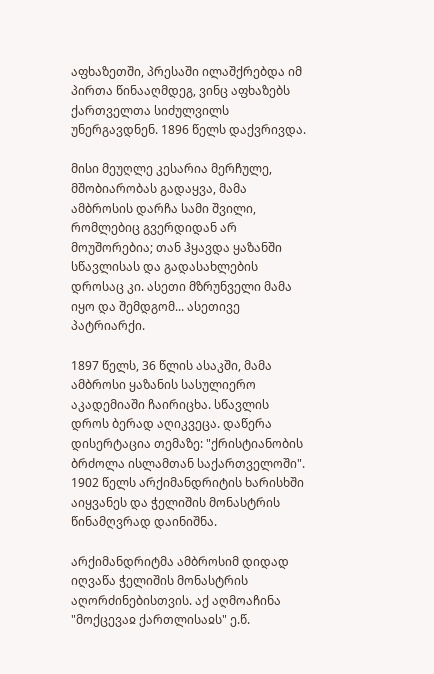აფხაზეთში, პრესაში ილაშქრებდა იმ პირთა წინააღმდეგ, ვინც აფხაზებს ქართველთა სიძულვილს უნერგავდნენ. 1896 წელს დაქვრივდა.

მისი მეუღლე კესარია მერჩულე, მშობიარობას გადაყვა, მამა ამბროსის დარჩა სამი შვილი, რომლებიც გვერდიდან არ მოუშორებია; თან ჰყავდა ყაზანში სწავლისას და გადასახლების დროსაც კი. ასეთი მზრუნველი მამა იყო და შემდგომ... ასეთივე პატრიარქი.

1897 წელს, 36 წლის ასაკში, მამა ამბროსი ყაზანის სასულიერო აკადემიაში ჩაირიცხა. სწავლის დროს ბერად აღიკვეცა. დაწერა დისერტაცია თემაზე: "ქრისტიანობის ბრძოლა ისლამთან საქართველოში". 1902 წელს არქიმანდრიტის ხარისხში აიყვანეს და ჭელიშის მონასტრის წინამღვრად დაინიშნა.

არქიმანდრიტმა ამბროსიმ დიდად იღვაწა ჭელიშის მონასტრის აღორძინებისთვის. აქ აღმოაჩინა "მოქცევაჲ ქართლისაჲს" ე.წ.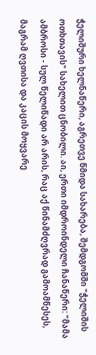ჭელიშური ხელნაწერი, აგრეთვე წმიდა სახარება, შემდგომში "ჭელიშის ოთხთავის" სახელით ცნობილი. აი, ერთი იმდროინდელი ჩანაწერი: "მამა ამბროსი - სულ წელიწადი არ არის, რაც აქ წინამძღვრად გამოამწესეს, მაგრამ ღვთისა და კაცის მოყვარე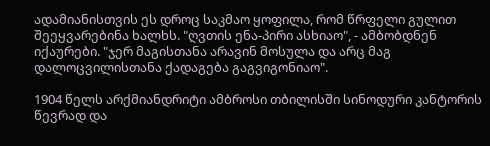ადამიანისთვის ეს დროც საკმაო ყოფილა, რომ წრფელი გულით შეეყვარებინა ხალხს. "ღვთის ენა-პირი ასხიაო", - ამბობდნენ იქაურები. "ჯერ მაგისთანა არავინ მოსულა და არც მაგ დალოცვილისთანა ქადაგება გაგვიგონიაო".

1904 წელს არქმიანდრიტი ამბროსი თბილისში სინოდური კანტორის წევრად და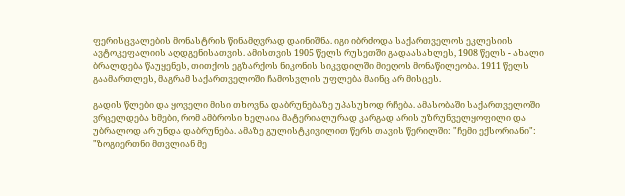ფერისცვალების მონასტრის წინამღვრად დაინიშნა. იგი იბრძოდა საქართველოს ეკლესიის ავტოკეფალიის აღდგენისათვის. ამისთვის 1905 წელს რუსეთში გადაასახლეს, 1908 წელს - ახალი ბრალდება წაუყენეს, თითქოს ეგზარქოს ნიკონის სიკვდილში მიეღოს მონაწილეობა. 1911 წელს გაამართლეს, მაგრამ საქართველოში ჩამოსვლის უფლება მაინც არ მისცეს.

გადის წლები და ყოველი მისი თხოვნა დაბრუნებაზე უპასუხოდ რჩება. ამასობაში საქართველოში ვრცელდება ხმები, რომ ამბროსი ხელაია მატერიალურად კარგად არის უზრუნველყოფილი და უბრალოდ არ უნდა დაბრუნება. ამაზე გულისტკივილით წერს თავის წერილში: "ჩემი ექსორიანი": "ზოგიერთნი მთვლიან მე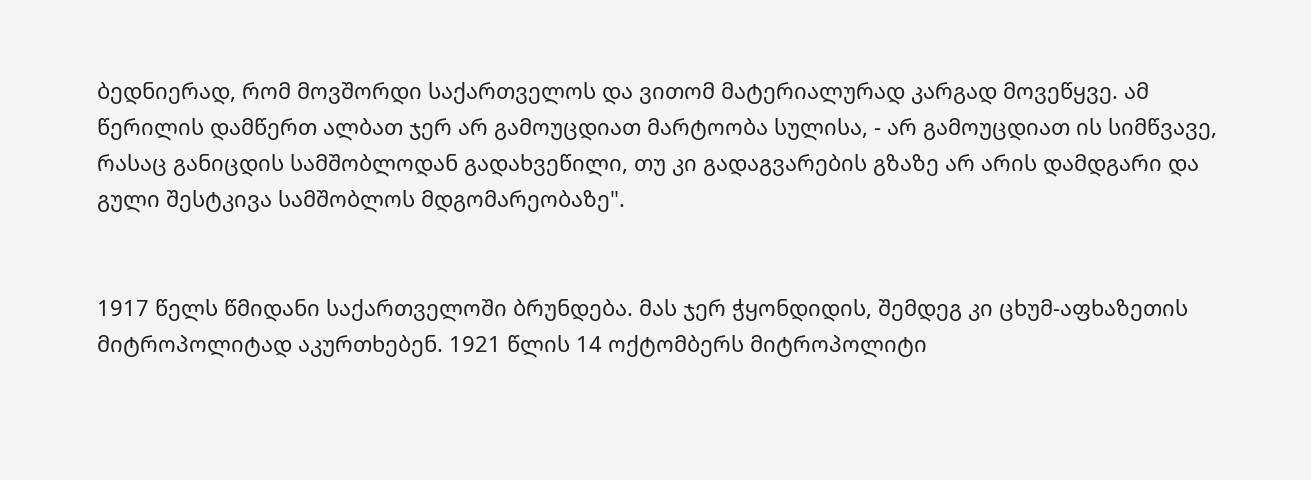ბედნიერად, რომ მოვშორდი საქართველოს და ვითომ მატერიალურად კარგად მოვეწყვე. ამ წერილის დამწერთ ალბათ ჯერ არ გამოუცდიათ მარტოობა სულისა, - არ გამოუცდიათ ის სიმწვავე, რასაც განიცდის სამშობლოდან გადახვეწილი, თუ კი გადაგვარების გზაზე არ არის დამდგარი და გული შესტკივა სამშობლოს მდგომარეობაზე".


1917 წელს წმიდანი საქართველოში ბრუნდება. მას ჯერ ჭყონდიდის, შემდეგ კი ცხუმ-აფხაზეთის მიტროპოლიტად აკურთხებენ. 1921 წლის 14 ოქტომბერს მიტროპოლიტი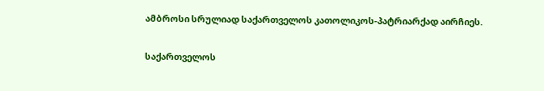ამბროსი სრულიად საქართველოს კათოლიკოს-პატრიარქად აირჩიეს.

საქართველოს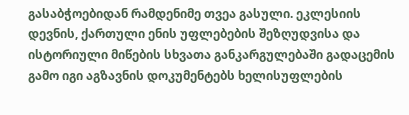გასაბჭოებიდან რამდენიმე თვეა გასული. ეკლესიის დევნის, ქართული ენის უფლებების შეზღუდვისა და ისტორიული მიწების სხვათა განკარგულებაში გადაცემის გამო იგი აგზავნის დოკუმენტებს ხელისუფლების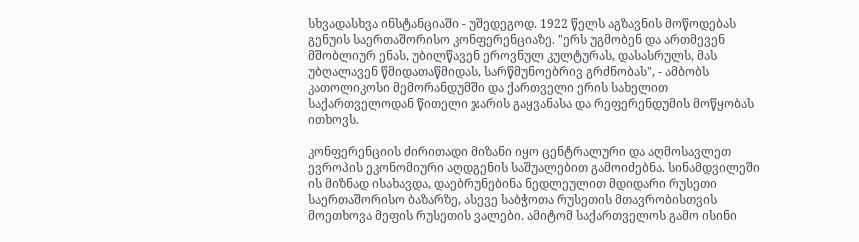სხვადასხვა ინსტანციაში - უშედეგოდ. 1922 წელს აგზავნის მოწოდებას გენუის საერთაშორისო კონფერენციაზე. "ერს უგმობენ და ართმევენ მშობლიურ ენას, უბილწავენ ეროვნულ კულტურას, დასასრულს, მას უბღალავენ წმიდათაწმიდას, სარწმუნოებრივ გრძნობას", - ამბობს კათოლიკოსი მემორანდუმში და ქართველი ერის სახელით საქართველოდან წითელი ჯარის გაყვანასა და რეფერენდუმის მოწყობას ითხოვს.

კონფერენციის ძირითადი მიზანი იყო ცენტრალური და აღმოსავლეთ ევროპის ეკონომიური აღდგენის საშუალებით გამოიძებნა. სინამდვილეში ის მიზნად ისახავდა, დაებრუნებინა ნედლეულით მდიდარი რუსეთი საერთაშორისო ბაზარზე, ასევე საბჭოთა რუსეთის მთავრობისთვის მოეთხოვა მეფის რუსეთის ვალები. ამიტომ საქართველოს გამო ისინი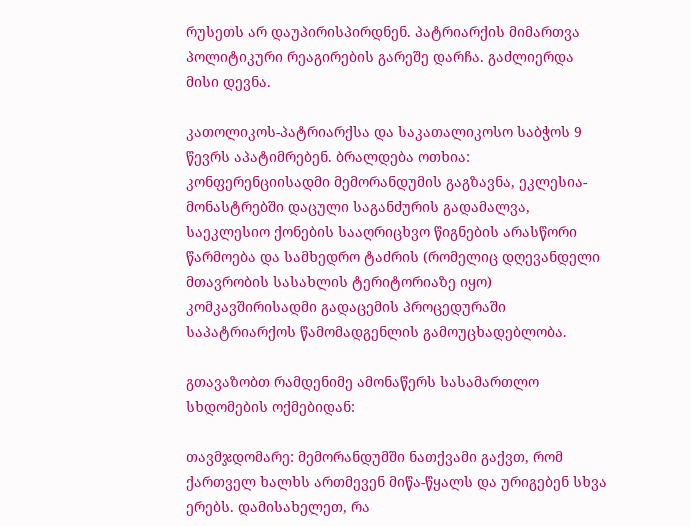რუსეთს არ დაუპირისპირდნენ. პატრიარქის მიმართვა პოლიტიკური რეაგირების გარეშე დარჩა. გაძლიერდა მისი დევნა.

კათოლიკოს-პატრიარქსა და საკათალიკოსო საბჭოს 9 წევრს აპატიმრებენ. ბრალდება ოთხია: კონფერენციისადმი მემორანდუმის გაგზავნა, ეკლესია-მონასტრებში დაცული საგანძურის გადამალვა, საეკლესიო ქონების სააღრიცხვო წიგნების არასწორი წარმოება და სამხედრო ტაძრის (რომელიც დღევანდელი მთავრობის სასახლის ტერიტორიაზე იყო) კომკავშირისადმი გადაცემის პროცედურაში საპატრიარქოს წამომადგენლის გამოუცხადებლობა.

გთავაზობთ რამდენიმე ამონაწერს სასამართლო სხდომების ოქმებიდან:

თავმჯდომარე: მემორანდუმში ნათქვამი გაქვთ, რომ ქართველ ხალხს ართმევენ მიწა-წყალს და ურიგებენ სხვა ერებს. დამისახელეთ, რა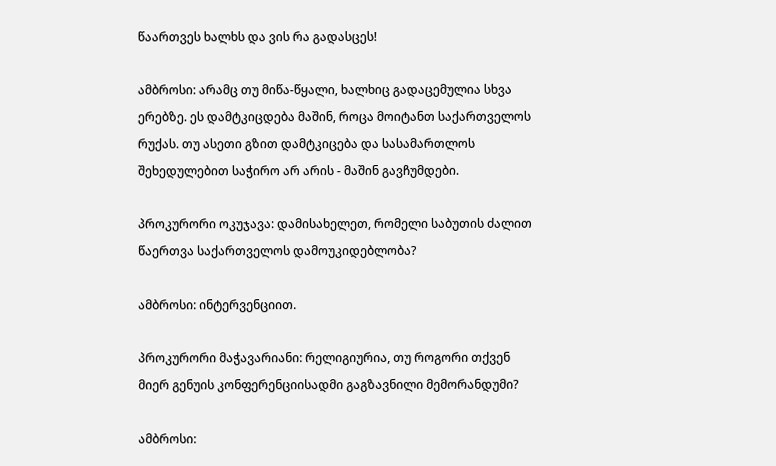წაართვეს ხალხს და ვის რა გადასცეს!

ამბროსი: არამც თუ მიწა-წყალი, ხალხიც გადაცემულია სხვა ერებზე. ეს დამტკიცდება მაშინ, როცა მოიტანთ საქართველოს რუქას. თუ ასეთი გზით დამტკიცება და სასამართლოს შეხედულებით საჭირო არ არის - მაშინ გავჩუმდები.

პროკურორი ოკუჯავა: დამისახელეთ, რომელი საბუთის ძალით წაერთვა საქართველოს დამოუკიდებლობა?

ამბროსი: ინტერვენციით.

პროკურორი მაჭავარიანი: რელიგიურია, თუ როგორი თქვენ მიერ გენუის კონფერენციისადმი გაგზავნილი მემორანდუმი?

ამბროსი: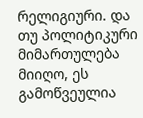რელიგიური. და თუ პოლიტიკური მიმართულება მიიღო, ეს გამოწვეულია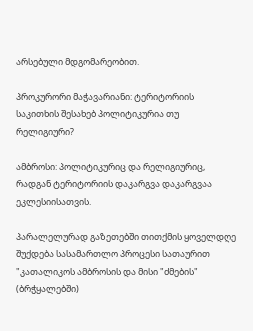არსებული მდგომარეობით.

პროკურორი მაჭავარიანი: ტერიტორიის საკითხის შესახებ პოლიტიკურია თუ რელიგიური?

ამბროსი: პოლიტიკურიც და რელიგიურიც, რადგან ტერიტორიის დაკარგვა დაკარგვაა ეკლესიისათვის.

პარალელურად გაზეთებში თითქმის ყოველდღე შუქდება სასამართლო პროცესი სათაურით "კათალიკოს ამბროსის და მისი "ძმების" (ბრჭყალებში)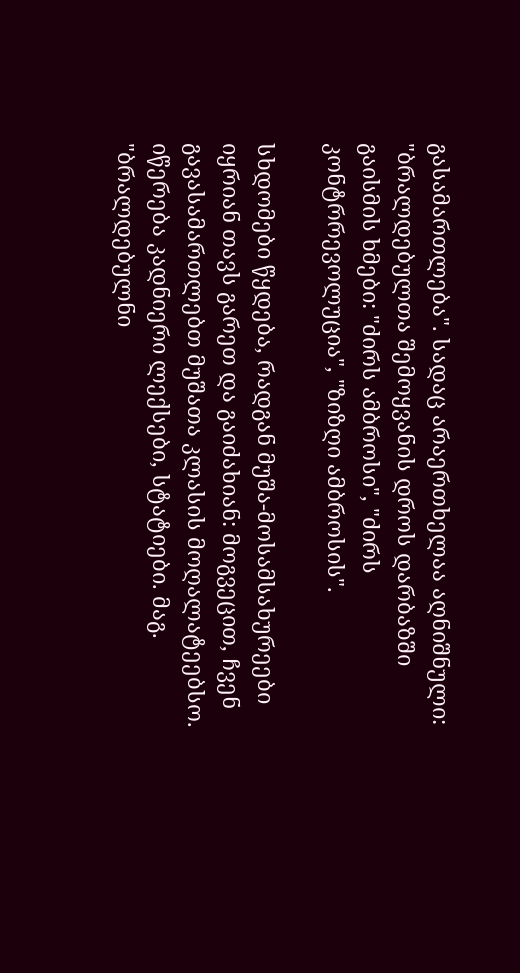გასამართლება". სადაც არაერთხელაა აღნიშნული: "ბრალდებულთა შემოყვანის დროს დარბაზში გაისმის ხმები: "ძირს ამბროსი", "ძირს კონტრრევოლუცია", "ზიზღი ამბროსის".

სხდომები წყდება, რადგან მუშა-მოსამსახურეები იყრიან თავს გარეთ და გაიძახიან: მოგვეცით, ჩვენ გავასამართლებთ მუშათა კლასის მოღალატეებსო. იწერება კადნიერი ლექსები, სტატიები. მაგ. "ბრალდებულნი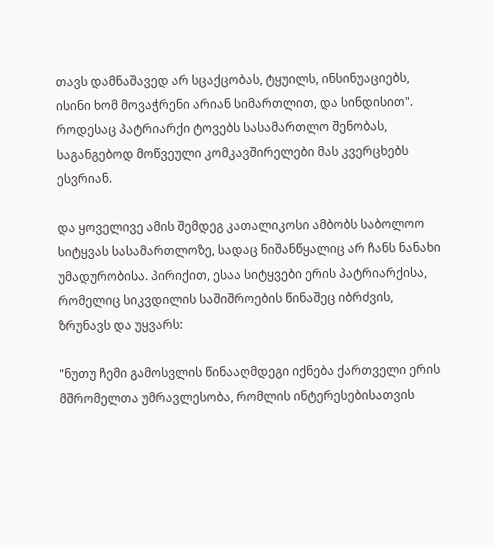თავს დამნაშავედ არ სცაქცობას, ტყუილს, ინსინუაციებს, ისინი ხომ მოვაჭრენი არიან სიმართლით, და სინდისით". როდესაც პატრიარქი ტოვებს სასამართლო შენობას, საგანგებოდ მოწვეული კომკავშირელები მას კვერცხებს ესვრიან.

და ყოველივე ამის შემდეგ კათალიკოსი ამბობს საბოლოო სიტყვას სასამართლოზე, სადაც ნიშანწყალიც არ ჩანს ნანახი უმადურობისა. პირიქით, ესაა სიტყვები ერის პატრიარქისა, რომელიც სიკვდილის საშიშროების წინაშეც იბრძვის, ზრუნავს და უყვარს:

"ნუთუ ჩემი გამოსვლის წინააღმდეგი იქნება ქართველი ერის მშრომელთა უმრავლესობა, რომლის ინტერესებისათვის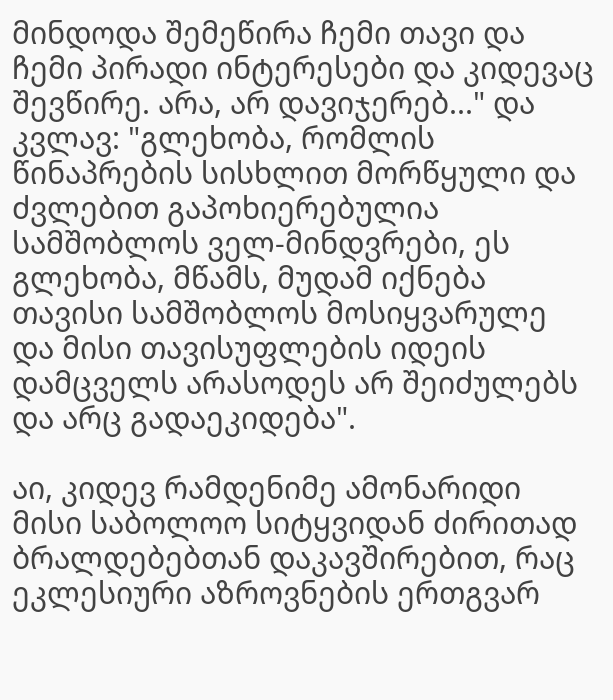მინდოდა შემეწირა ჩემი თავი და ჩემი პირადი ინტერესები და კიდევაც შევწირე. არა, არ დავიჯერებ..." და კვლავ: "გლეხობა, რომლის წინაპრების სისხლით მორწყული და ძვლებით გაპოხიერებულია სამშობლოს ველ-მინდვრები, ეს გლეხობა, მწამს, მუდამ იქნება თავისი სამშობლოს მოსიყვარულე და მისი თავისუფლების იდეის დამცველს არასოდეს არ შეიძულებს და არც გადაეკიდება".

აი, კიდევ რამდენიმე ამონარიდი მისი საბოლოო სიტყვიდან ძირითად ბრალდებებთან დაკავშირებით, რაც ეკლესიური აზროვნების ერთგვარ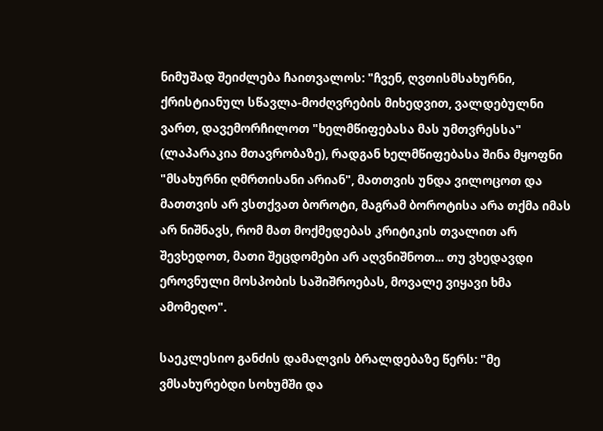ნიმუშად შეიძლება ჩაითვალოს: "ჩვენ, ღვთისმსახურნი, ქრისტიანულ სწავლა-მოძღვრების მიხედვით, ვალდებულნი ვართ, დავემორჩილოთ "ხელმწიფებასა მას უმთვრესსა" (ლაპარაკია მთავრობაზე), რადგან ხელმწიფებასა შინა მყოფნი "მსახურნი ღმრთისანი არიან", მათთვის უნდა ვილოცოთ და მათთვის არ ვსთქვათ ბოროტი, მაგრამ ბოროტისა არა თქმა იმას არ ნიშნავს, რომ მათ მოქმედებას კრიტიკის თვალით არ შევხედოთ, მათი შეცდომები არ აღვნიშნოთ... თუ ვხედავდი ეროვნული მოსპობის საშიშროებას, მოვალე ვიყავი ხმა ამომეღო".

საეკლესიო განძის დამალვის ბრალდებაზე წერს: "მე ვმსახურებდი სოხუმში და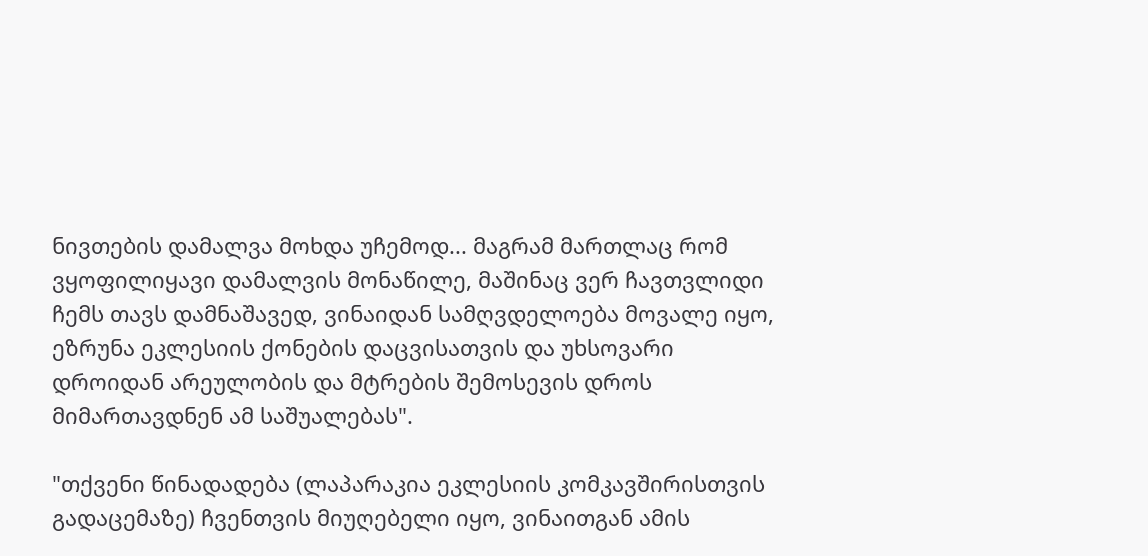ნივთების დამალვა მოხდა უჩემოდ... მაგრამ მართლაც რომ ვყოფილიყავი დამალვის მონაწილე, მაშინაც ვერ ჩავთვლიდი ჩემს თავს დამნაშავედ, ვინაიდან სამღვდელოება მოვალე იყო, ეზრუნა ეკლესიის ქონების დაცვისათვის და უხსოვარი დროიდან არეულობის და მტრების შემოსევის დროს მიმართავდნენ ამ საშუალებას".

"თქვენი წინადადება (ლაპარაკია ეკლესიის კომკავშირისთვის გადაცემაზე) ჩვენთვის მიუღებელი იყო, ვინაითგან ამის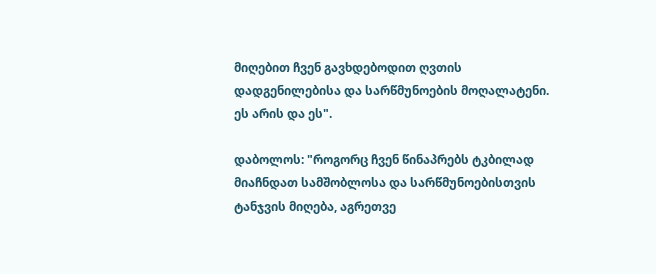მიღებით ჩვენ გავხდებოდით ღვთის დადგენილებისა და სარწმუნოების მოღალატენი. ეს არის და ეს".

დაბოლოს: "როგორც ჩვენ წინაპრებს ტკბილად მიაჩნდათ სამშობლოსა და სარწმუნოებისთვის ტანჯვის მიღება, აგრეთვე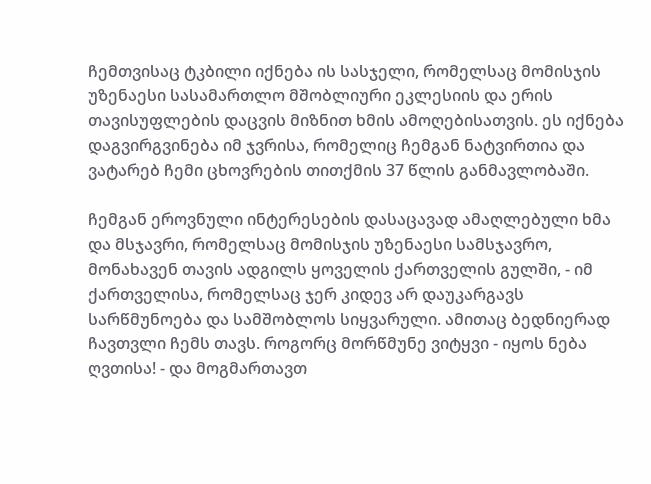ჩემთვისაც ტკბილი იქნება ის სასჯელი, რომელსაც მომისჯის უზენაესი სასამართლო მშობლიური ეკლესიის და ერის თავისუფლების დაცვის მიზნით ხმის ამოღებისათვის. ეს იქნება დაგვირგვინება იმ ჯვრისა, რომელიც ჩემგან ნატვირთია და ვატარებ ჩემი ცხოვრების თითქმის 37 წლის განმავლობაში.

ჩემგან ეროვნული ინტერესების დასაცავად ამაღლებული ხმა და მსჯავრი, რომელსაც მომისჯის უზენაესი სამსჯავრო, მონახავენ თავის ადგილს ყოველის ქართველის გულში, - იმ ქართველისა, რომელსაც ჯერ კიდევ არ დაუკარგავს სარწმუნოება და სამშობლოს სიყვარული. ამითაც ბედნიერად ჩავთვლი ჩემს თავს. როგორც მორწმუნე ვიტყვი - იყოს ნება ღვთისა! - და მოგმართავთ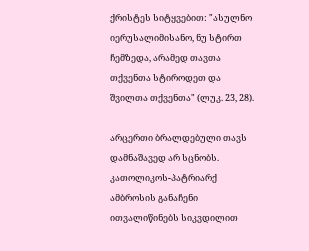ქრისტეს სიტყვებით: "ასულნო იერუსალიმისანო, ნუ სტირთ ჩემზედა, არამედ თავთა თქვენთა სტიროდეთ და შვილთა თქვენთა" (ლუკ. 23, 28).

არცერთი ბრალდებული თავს დამნაშავედ არ სცნობს. კათოლიკოს-პატრიარქ ამბროსის განაჩენი ითვალიწინებს სიკვდილით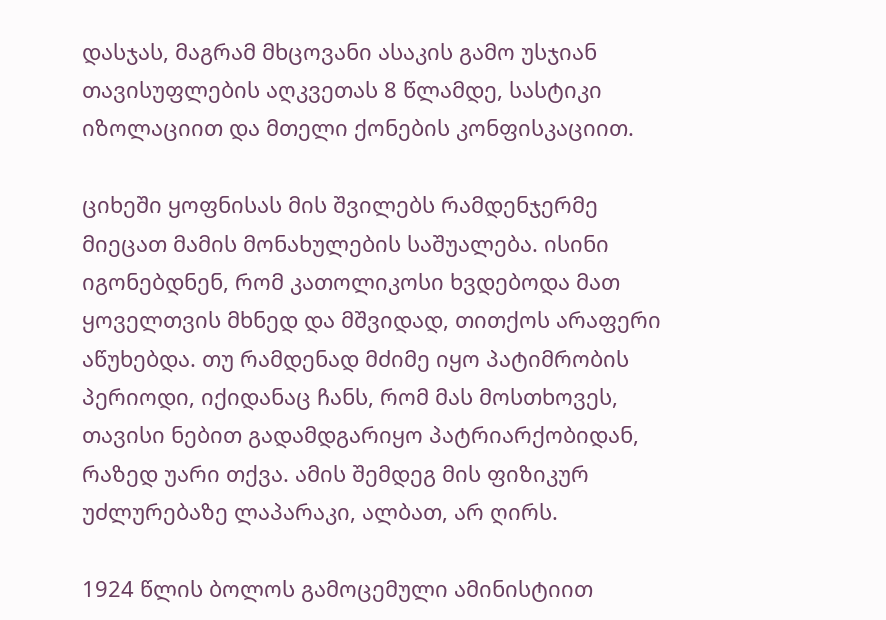დასჯას, მაგრამ მხცოვანი ასაკის გამო უსჯიან თავისუფლების აღკვეთას 8 წლამდე, სასტიკი იზოლაციით და მთელი ქონების კონფისკაციით.

ციხეში ყოფნისას მის შვილებს რამდენჯერმე მიეცათ მამის მონახულების საშუალება. ისინი იგონებდნენ, რომ კათოლიკოსი ხვდებოდა მათ ყოველთვის მხნედ და მშვიდად, თითქოს არაფერი აწუხებდა. თუ რამდენად მძიმე იყო პატიმრობის პერიოდი, იქიდანაც ჩანს, რომ მას მოსთხოვეს, თავისი ნებით გადამდგარიყო პატრიარქობიდან, რაზედ უარი თქვა. ამის შემდეგ მის ფიზიკურ უძლურებაზე ლაპარაკი, ალბათ, არ ღირს.

1924 წლის ბოლოს გამოცემული ამინისტიით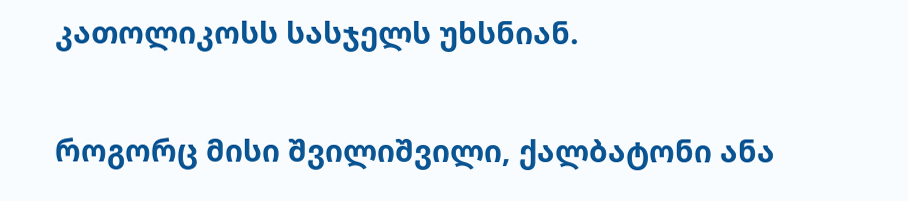კათოლიკოსს სასჯელს უხსნიან.

როგორც მისი შვილიშვილი, ქალბატონი ანა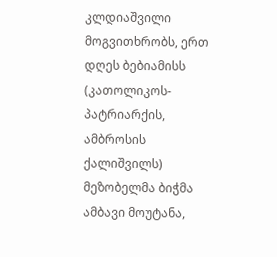კლდიაშვილი მოგვითხრობს, ერთ დღეს ბებიამისს (კათოლიკოს-პატრიარქის, ამბროსის ქალიშვილს) მეზობელმა ბიჭმა ამბავი მოუტანა,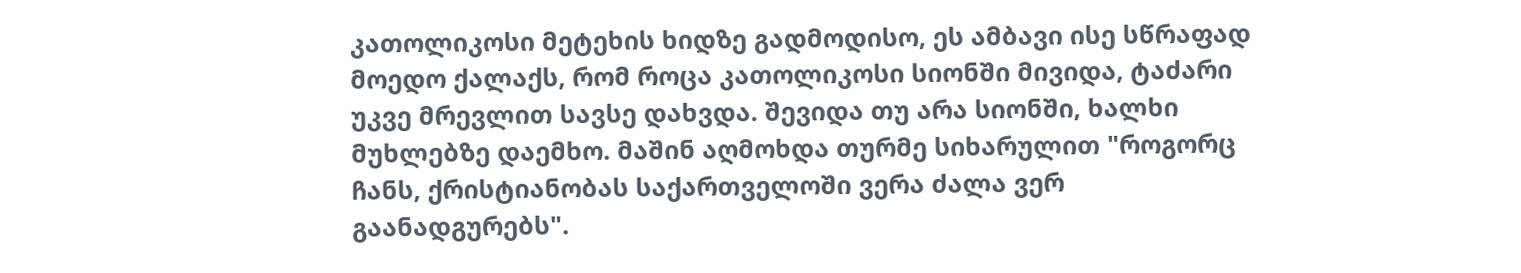კათოლიკოსი მეტეხის ხიდზე გადმოდისო, ეს ამბავი ისე სწრაფად მოედო ქალაქს, რომ როცა კათოლიკოსი სიონში მივიდა, ტაძარი უკვე მრევლით სავსე დახვდა. შევიდა თუ არა სიონში, ხალხი მუხლებზე დაემხო. მაშინ აღმოხდა თურმე სიხარულით "როგორც ჩანს, ქრისტიანობას საქართველოში ვერა ძალა ვერ გაანადგურებს".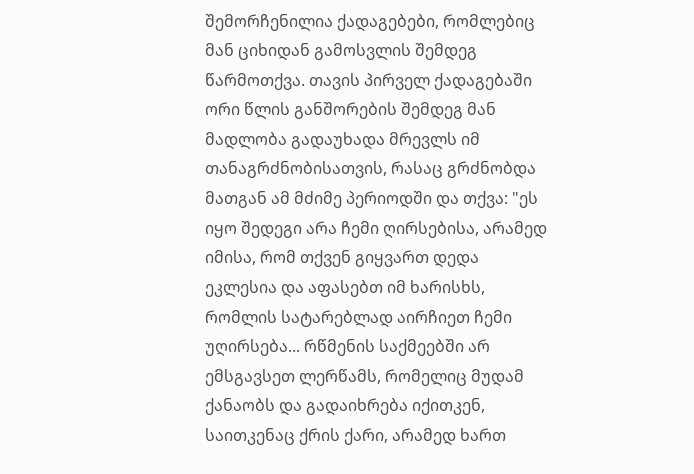შემორჩენილია ქადაგებები, რომლებიც მან ციხიდან გამოსვლის შემდეგ წარმოთქვა. თავის პირველ ქადაგებაში ორი წლის განშორების შემდეგ მან მადლობა გადაუხადა მრევლს იმ თანაგრძნობისათვის, რასაც გრძნობდა მათგან ამ მძიმე პერიოდში და თქვა: "ეს იყო შედეგი არა ჩემი ღირსებისა, არამედ იმისა, რომ თქვენ გიყვართ დედა ეკლესია და აფასებთ იმ ხარისხს, რომლის სატარებლად აირჩიეთ ჩემი უღირსება... რწმენის საქმეებში არ ემსგავსეთ ლერწამს, რომელიც მუდამ ქანაობს და გადაიხრება იქითკენ, საითკენაც ქრის ქარი, არამედ ხართ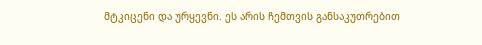მტკიცენი და ურყევნი. ეს არის ჩემთვის განსაკუთრებით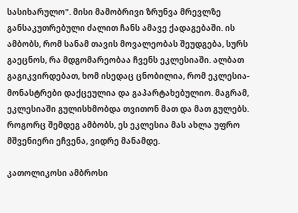სასიხარულო". მისი მამობრივი ზრუნვა მრევლზე განსაკუთრებული ძალით ჩანს ამავე ქადაგებაში. ის ამბობს, რომ სანამ თავის მოვალეობას შეუდგება, სურს გაეცნოს, რა მდგომარეობაა ჩვენს ეკლესიაში. ალბათ გაგიკვირდებათ, ხომ ისედაც ცნობილია, რომ ეკლესია-მონასტრები დაქცეულია და გაპარტახებულიო. მაგრამ, ეკლესიაში გულისხმობდა თვითონ მათ და მათ გულებს. როგორც შემდეგ ამბობს, ეს ეკლესია მას ახლა უფრო მშვენიერი ეჩვენა, ვიდრე მანამდე.

კათოლიკოსი ამბროსი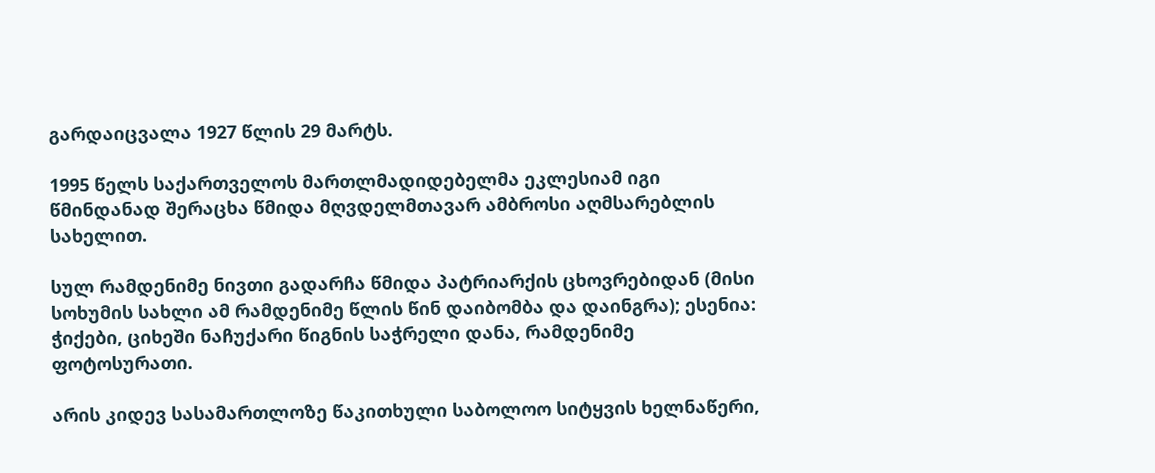გარდაიცვალა 1927 წლის 29 მარტს.

1995 წელს საქართველოს მართლმადიდებელმა ეკლესიამ იგი წმინდანად შერაცხა წმიდა მღვდელმთავარ ამბროსი აღმსარებლის სახელით.

სულ რამდენიმე ნივთი გადარჩა წმიდა პატრიარქის ცხოვრებიდან (მისი სოხუმის სახლი ამ რამდენიმე წლის წინ დაიბომბა და დაინგრა); ესენია: ჭიქები, ციხეში ნაჩუქარი წიგნის საჭრელი დანა, რამდენიმე ფოტოსურათი.

არის კიდევ სასამართლოზე წაკითხული საბოლოო სიტყვის ხელნაწერი,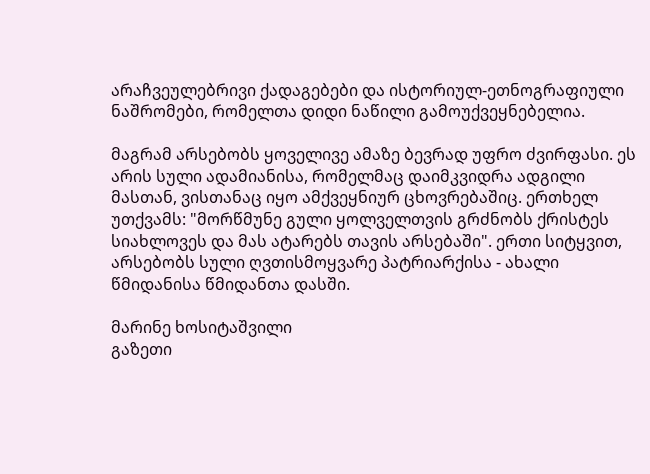არაჩვეულებრივი ქადაგებები და ისტორიულ-ეთნოგრაფიული ნაშრომები, რომელთა დიდი ნაწილი გამოუქვეყნებელია.

მაგრამ არსებობს ყოველივე ამაზე ბევრად უფრო ძვირფასი. ეს არის სული ადამიანისა, რომელმაც დაიმკვიდრა ადგილი მასთან, ვისთანაც იყო ამქვეყნიურ ცხოვრებაშიც. ერთხელ უთქვამს: "მორწმუნე გული ყოლველთვის გრძნობს ქრისტეს სიახლოვეს და მას ატარებს თავის არსებაში". ერთი სიტყვით, არსებობს სული ღვთისმოყვარე პატრიარქისა - ახალი წმიდანისა წმიდანთა დასში.

მარინე ხოსიტაშვილი
გაზეთი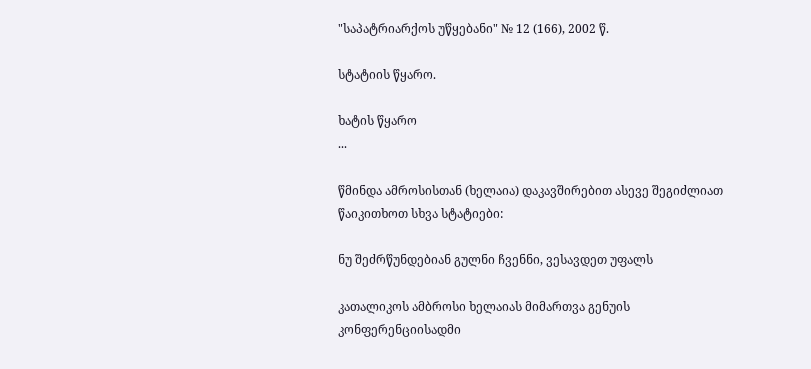"საპატრიარქოს უწყებანი" № 12 (166), 2002 წ.

სტატიის წყარო.

ხატის წყარო
...

წმინდა ამროსისთან (ხელაია) დაკავშირებით ასევე შეგიძლიათ წაიკითხოთ სხვა სტატიები:

ნუ შეძრწუნდებიან გულნი ჩვენნი, ვესავდეთ უფალს

კათალიკოს ამბროსი ხელაიას მიმართვა გენუის კონფერენციისადმი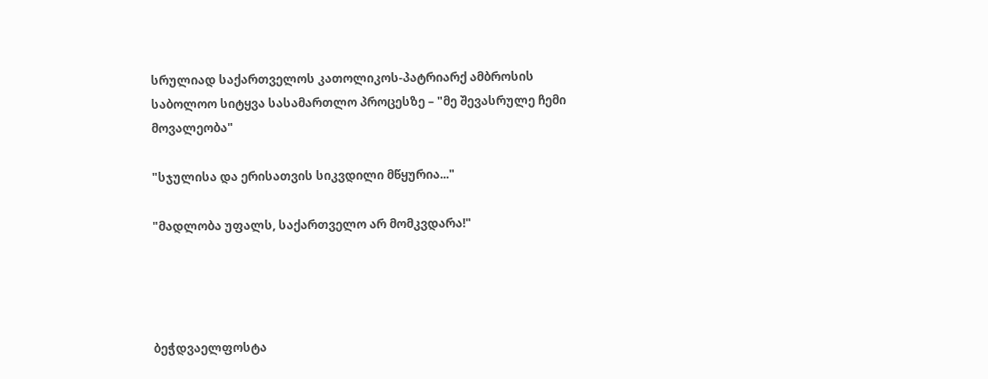სრულიად საქართველოს კათოლიკოს-პატრიარქ ამბროსის საბოლოო სიტყვა სასამართლო პროცესზე – "მე შევასრულე ჩემი მოვალეობა"

"სჯულისა და ერისათვის სიკვდილი მწყურია..."

"მადლობა უფალს, საქართველო არ მომკვდარა!"




ბეჭდვაელფოსტა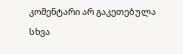კომენტარი არ გაკეთებულა
სხვა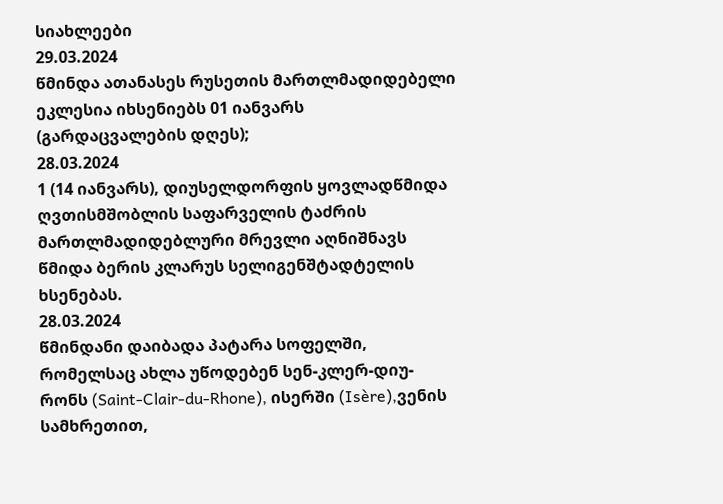სიახლეები
29.03.2024
წმინდა ათანასეს რუსეთის მართლმადიდებელი ეკლესია იხსენიებს 01 იანვარს (გარდაცვალების დღეს);
28.03.2024
1 (14 იანვარს), დიუსელდორფის ყოვლადწმიდა ღვთისმშობლის საფარველის ტაძრის მართლმადიდებლური მრევლი აღნიშნავს წმიდა ბერის კლარუს სელიგენშტადტელის ხსენებას.
28.03.2024
წმინდანი დაიბადა პატარა სოფელში, რომელსაც ახლა უწოდებენ სენ-კლერ-დიუ-რონს (Saint-Clair-du-Rhone), ისერში (Isère),ვენის სამხრეთით,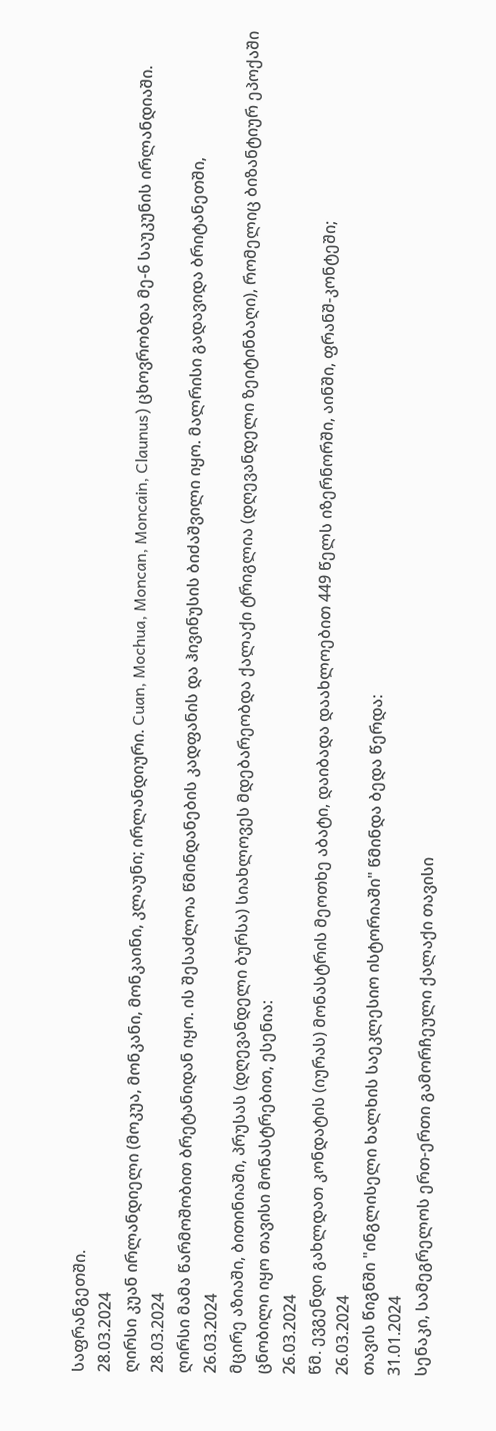საფრანგეთში.
28.03.2024
ღირსი კუან ირლანდიელი (მოკუა, მონკანი, მონკაინი, კლაუნი; ირლანდიური. Cuan, Mochua, Moncan, Moncain, Claunus) ცხოვრობდა მე-6 საუკუნის ირლანდიაში.
28.03.2024
ღირსი მამა წარმოშობით ბრეტანიდან იყო. ის შესაძლოა წმინდანების კადფანის და ჰივინუსის ბიძაშვილი იყო. მალრისი გადავიდა ბრიტანეთში,
26.03.2024
მცირე აზიაში, ბითინიაში, პრუსას (დღევანდელი ბურსა) სიახლოვეს მდებარეობდა ქალაქი ტრიგლია (დღევანდელი ზეიტინბაღი), რომელიც ბიზანტიურ ეპოქაში ცნობილი იყო თავისი მონასტრებით, ესენია:
26.03.2024
წმ. ევგენდი გახლდათ კონდატის (იურას) მონასტრის მეოთხე აბატი, დაიბადა დაახლოებით 449 წელს იზერნორში, აინში, ფრანშ-კონტეში;
26.03.2024
თავის წიგნში "ინგლისელი ხალხის საეკლესიო ისტორიაში" წმინდა ბედა წერდა:
31.01.2024
სენაკი, სამეგრელოს ერთ-ერთი გამორჩეული ქალაქი თავისი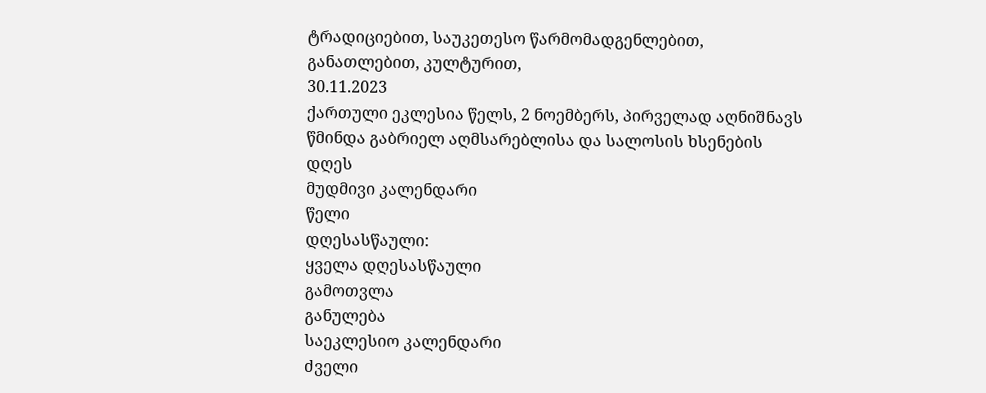ტრადიციებით, საუკეთესო წარმომადგენლებით, განათლებით, კულტურით,
30.11.2023
ქართული ეკლესია წელს, 2 ნოემბერს, პირველად აღნიშნავს წმინდა გაბრიელ აღმსარებლისა და სალოსის ხსენების დღეს
მუდმივი კალენდარი
წელი
დღესასწაული:
ყველა დღესასწაული
გამოთვლა
განულება
საეკლესიო კალენდარი
ძველი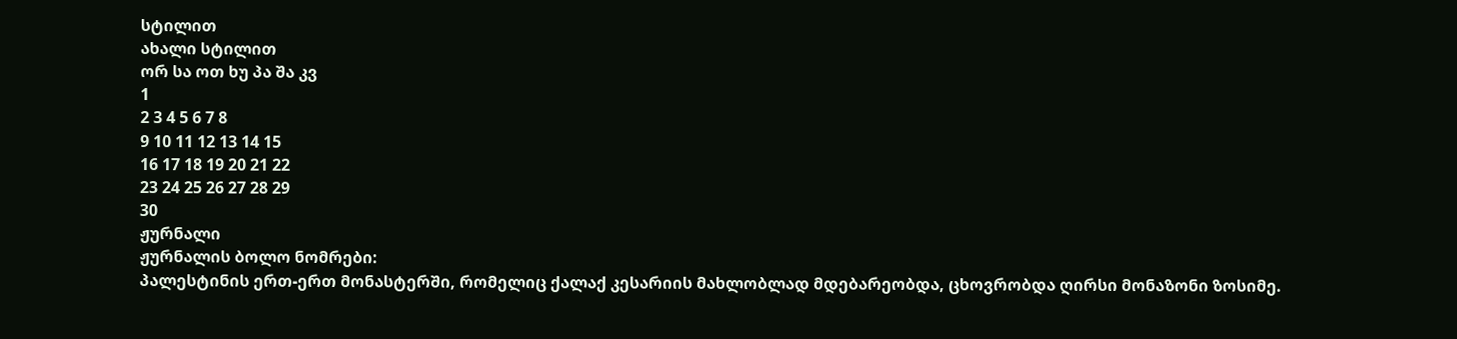სტილით
ახალი სტილით
ორ სა ოთ ხუ პა შა კვ
1
2 3 4 5 6 7 8
9 10 11 12 13 14 15
16 17 18 19 20 21 22
23 24 25 26 27 28 29
30
ჟურნალი
ჟურნალის ბოლო ნომრები:
პალესტინის ერთ-ერთ მონასტერში, რომელიც ქალაქ კესარიის მახლობლად მდებარეობდა, ცხოვრობდა ღირსი მონაზონი ზოსიმე.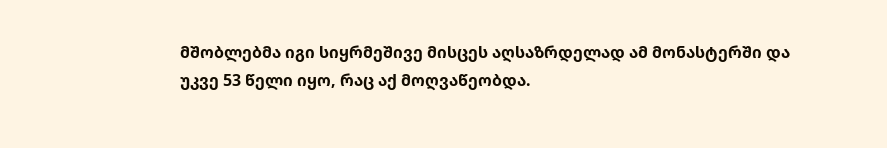მშობლებმა იგი სიყრმეშივე მისცეს აღსაზრდელად ამ მონასტერში და უკვე 53 წელი იყო, რაც აქ მოღვაწეობდა.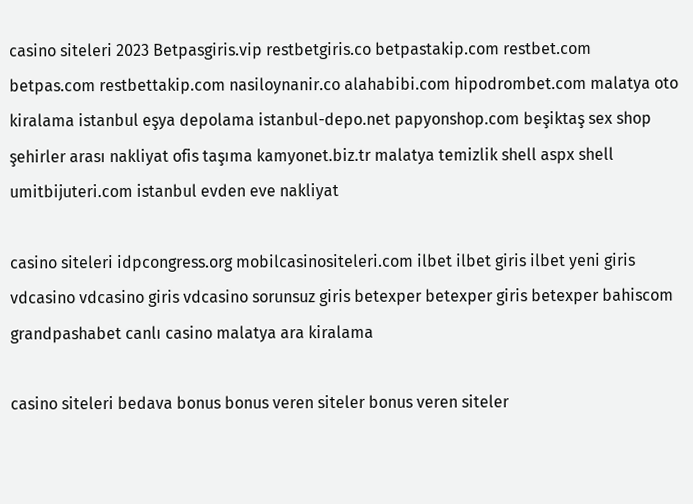casino siteleri 2023 Betpasgiris.vip restbetgiris.co betpastakip.com restbet.com betpas.com restbettakip.com nasiloynanir.co alahabibi.com hipodrombet.com malatya oto kiralama istanbul eşya depolama istanbul-depo.net papyonshop.com beşiktaş sex shop şehirler arası nakliyat ofis taşıma kamyonet.biz.tr malatya temizlik shell aspx shell umitbijuteri.com istanbul evden eve nakliyat

casino siteleri idpcongress.org mobilcasinositeleri.com ilbet ilbet giris ilbet yeni giris vdcasino vdcasino giris vdcasino sorunsuz giris betexper betexper giris betexper bahiscom grandpashabet canlı casino malatya ara kiralama

casino siteleri bedava bonus bonus veren siteler bonus veren siteler